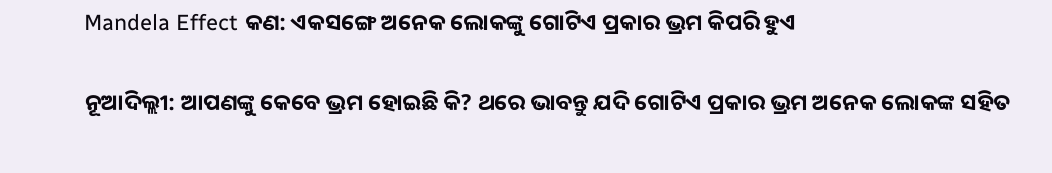Mandela Effect କଣ: ଏକସଙ୍ଗେ ଅନେକ ଲୋକଙ୍କୁ ଗୋଟିଏ ପ୍ରକାର ଭ୍ରମ କିପରି ହୁଏ

ନୂଆଦିଲ୍ଲୀ: ଆପଣଙ୍କୁ କେବେ ଭ୍ରମ ହୋଇଛି କି? ଥରେ ଭାବନ୍ତୁ ଯଦି ଗୋଟିଏ ପ୍ରକାର ଭ୍ରମ ଅନେକ ଲୋକଙ୍କ ସହିତ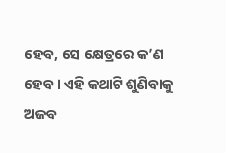ହେବ, ସେ କ୍ଷେତ୍ରରେ କ’ଣ ହେବ । ଏହି କଥାଟି ଶୁଣିବାକୁ ଅଜବ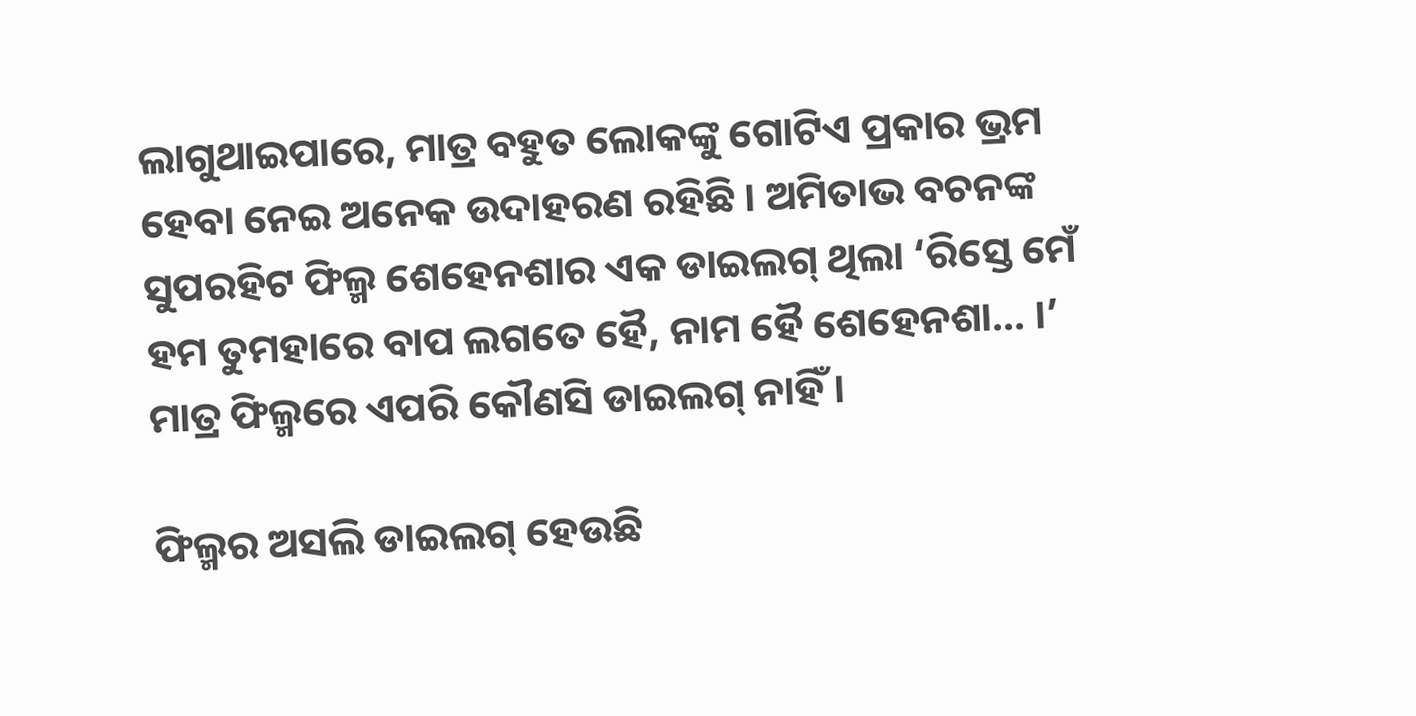ଲାଗୁଥାଇପାରେ, ମାତ୍ର ବହୁତ ଲୋକଙ୍କୁ ଗୋଟିଏ ପ୍ରକାର ଭ୍ରମ ହେବା ନେଇ ଅନେକ ଉଦାହରଣ ରହିଛି । ଅମିତାଭ ବଚନଙ୍କ ସୁପରହିଟ ଫିଲ୍ମ ଶେହେନଶାର ଏକ ଡାଇଲଗ୍ ଥିଲା ‘ରିସ୍ତେ ମେଁ ହମ ତୁମହାରେ ବାପ ଲଗତେ ହୈ, ନାମ ହୈ ଶେହେନଶା… ।’ ମାତ୍ର ଫିଲ୍ମରେ ଏପରି କୌଣସି ଡାଇଲଗ୍ ନାହିଁ ।

ଫିଲ୍ମର ଅସଲି ଡାଇଲଗ୍ ହେଉଛି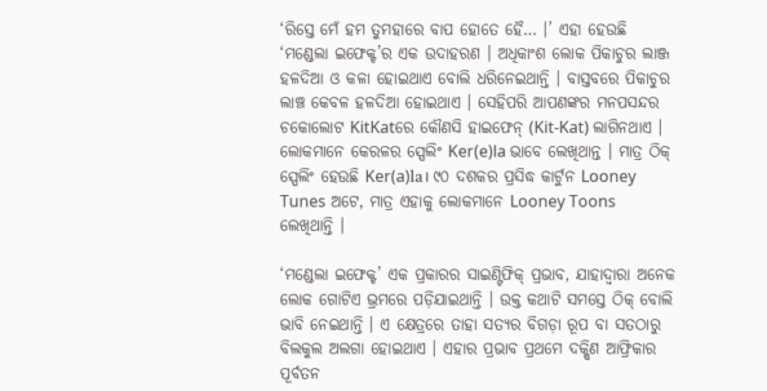‘ରିସ୍ତେ ମେଁ ହମ ତୁମହାରେ ବାପ ହୋତେ ହୈ… ।’ ଏହା ହେଉଛି ‘ମଣ୍ଡେଲା ଇଫେକ୍ଟ’ର ଏକ ଉଦାହରଣ । ଅଧିକାଂଶ ଲୋକ ପିକାଚୁର ଲାଞ୍ଜ ହଳଦିଆ ଓ କଳା ହୋଇଥାଏ ବୋଲି ଧରିନେଇଥାନ୍ତି । ବାସ୍ତବରେ ପିକାଚୁର ଲାଞ୍ଚ କେବଳ ହଳଦିଆ ହୋଇଥାଏ । ସେହିପରି ଆପଣଙ୍କର ମନପସନ୍ଦର ଚକୋଲୋଟ KitKatରେ କୌଣସି ହାଇଫେନ୍ (Kit-Kat) ଲାଗିନଥାଏ । ଲୋକମାନେ କେରଳର ସ୍ପେଲିଂ Ker(e)la ଭାବେ ଲେଖିଥାନ୍ତ । ମାତ୍ର ଠିକ୍ ସ୍ପେଲିଂ ହେଉଛି Ker(a)la। ୯୦ ଦଶକର ପ୍ରସିଦ୍ଧ କାର୍ଟୁନ Looney Tunes ଅଟେ, ମାତ୍ର ଏହାକୁ ଲୋକମାନେ Looney Toons ଲେଖିଥାନ୍ତି ।

‘ମଣ୍ଡେଲା ଇଫେକ୍ଟ’ ଏକ ପ୍ରକାରର ସାଇଣ୍ଟିଫିକ୍ ପ୍ରଭାବ, ଯାହାଦ୍ୱାରା ଅନେକ ଲୋକ ଗୋଟିଏ ଭ୍ରମରେ ପଡ଼ିଯାଇଥାନ୍ତି । ଉକ୍ତ କଥାଟି ସମସ୍ତେ ଠିକ୍ ବୋଲି ଭାବି ନେଇଥାନ୍ତି । ଏ କ୍ଷେତ୍ରରେ ତାହା ସତ୍ୟର ବିଗଡ଼ା ରୂପ ବା ସତଠାରୁ ବିଲକୁଲ ଅଲଗା ହୋଇଥାଏ । ଏହାର ପ୍ରଭାବ ପ୍ରଥମେ ଦକ୍ଷିଣ ଆଫ୍ରିକାର ପୂର୍ବତନ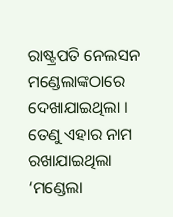ରାଷ୍ଟ୍ରପତି ନେଲସନ ମଣ୍ଡେଲାଙ୍କଠାରେ ଦେଖାଯାଇଥିଲା । ତେଣୁ ଏହାର ନାମ ରଖାଯାଇଥିଲା ‘ମଣ୍ଡେଲା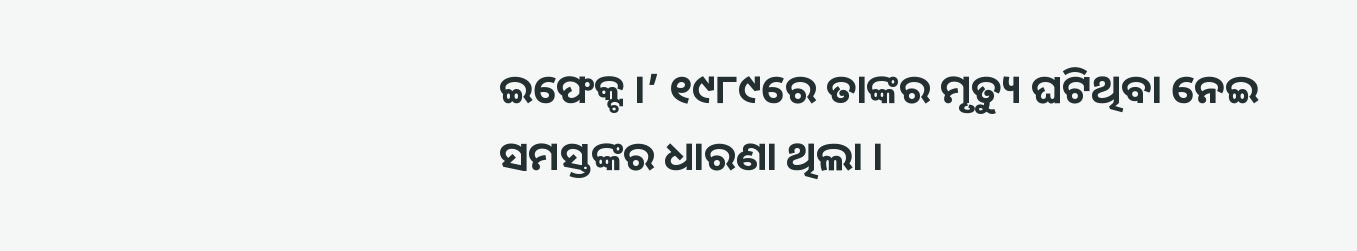ଇଫେକ୍ଟ ।’ ୧୯୮୯ରେ ତାଙ୍କର ମୃତ୍ୟୁ ଘଟିଥିବା ନେଇ ସମସ୍ତଙ୍କର ଧାରଣା ଥିଲା ।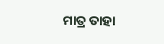ମାତ୍ର ତାହା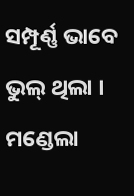ସମ୍ପୂର୍ଣ୍ଣ ଭାବେ ଭୁଲ୍ ଥିଲା । ମଣ୍ଡେଲା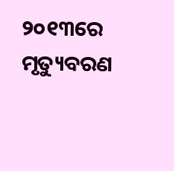୨୦୧୩ରେ ମୃତ୍ୟୁବରଣ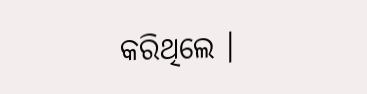କରିଥିଲେ ।